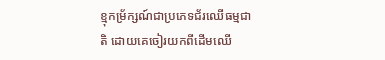ខ្មុកម្រ័ក្សណ៍ជាប្រភេទជ័រឈើធម្មជាតិ ដោយគេចៀរយកពីដើមឈើ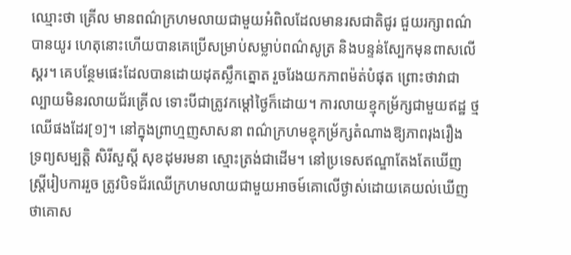ឈ្មោះថា គ្រើល មានពណ៌ក្រហមលាយជាមួយអំពិលដែលមានរសជាតិជូរ ជួយរក្សាពណ៌បានយូរ ហេតុនោះហើយបានគេប្រើសម្រាប់សម្លាប់ពណ៌សូត្រ និងបន្ទន់ស្បែកមុនពាសលើស្គរ។ គេបន្ថែមផេះដែលបានដោយដុតស្លឹកត្នោត រួចរែងយកភាពម៉ត់បំផុត ព្រោះថាវាជាល្បាយមិនរលាយជ័រគ្រើល ទោះបីជាត្រូវកម្តៅថ្ងៃក៏ដោយ។ ការលាយខ្មុកម្រ័ក្សជាមួយឥដ្ឋ ថ្ម ឈើផងដែរ[១]។ នៅក្នុងព្រាហ្មញសាសនា ពណ៌ក្រហមខ្មុកម្រ័ក្សតំណាងឱ្យភាពរុងរឿង ទ្រព្យសម្បត្តិ សិរីសួស្តី សុខដុមរមនា ស្មោះត្រង់ជាដើម។ នៅប្រទេសឥណ្ឌាតែងតែឃើញស្រ្តីរៀបការរួច ត្រូវបិទជ័រឈើក្រហមលាយជាមួយអាចម៍គោលើថ្ងាស់ដោយគេយល់ឃើញថាគោស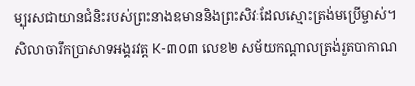ម្បុរសជាយានជំនិះរបស់ព្រះនាងឧមាននិងព្រះសិវៈដែលស្មោះត្រង់មប្រើម្ចាស់។ សិលាចារឹកប្រាសាទអង្គរវត្ត K-៣០៣ លេខ២ សម័យកណ្តាលត្រង់រួតបាកាណ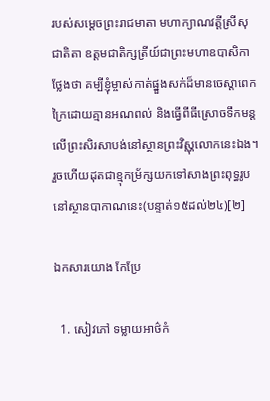របស់សម្តេចព្រះរាជមាតា មហាក្យាណវត្តីស្រីសុជាតិតា ឧត្តមជាតិក្សត្រីយ៍ជាព្រះមហាឧបាសិកាថ្លែងថា គម្បីខ្ញុំម្ចាស់កាត់ផ្នួងសក់ដ៏មានចេស្តាពេកក្រៃដោយគ្មានអណពល់ និងធ្វើពីធីស្រោចទឹកមន្តលើព្រះសិរសាបង់នៅស្ថានព្រះវិស្ណុលោកនេះឯង។ រួចហើយដុតជាខ្មុកម្រ័ក្សយកទៅសាងព្រះពុទ្ធរូបនៅស្ថានបាកាណនេះ(បន្ទាត់១៥ដល់២៤)[២]

ឯកសារយោង កែប្រែ

  1. សៀវភៅ ទម្លាយអាថ៌កំ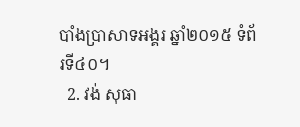បាំងប្រាសាទអង្គរ ឆ្នាំ២០១៥ ទំព័រទី៤០។
  2. វង់ សុធា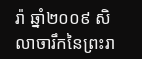រ៉ា ឆ្នាំ២០០៩ សិលាចារឹកនៃព្រះរា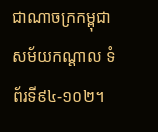ជាណាចក្រកម្ពុជា សម័យកណ្តាល ទំព័រទី៩៤-១០២។